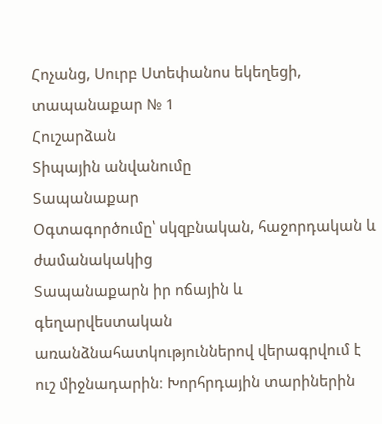Հոչանց, Սուրբ Ստեփանոս եկեղեցի, տապանաքար № 1
Հուշարձան
Տիպային անվանումը
Տապանաքար
Օգտագործումը՝ սկզբնական, հաջորդական և ժամանակակից
Տապանաքարն իր ոճային և գեղարվեստական առանձնահատկություններով վերագրվում է ուշ միջնադարին։ Խորհրդային տարիներին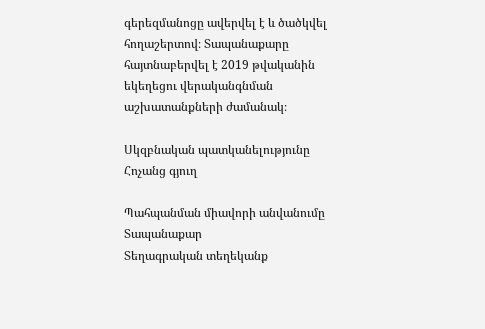գերեզմանոցը ավերվել է և ծածկվել հողաշերտով։ Տապանաքարը հայտնաբերվել է 2019 թվականին եկեղեցու վերականգնման աշխատանքների ժամանակ։

Սկզբնական պատկանելությունը
Հոչանց գյուղ

Պահպանման միավորի անվանումը
Տապանաքար
Տեղագրական տեղեկանք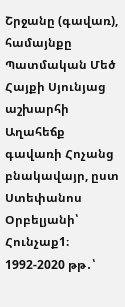Շրջանը (գավառ), համայնքը
Պատմական Մեծ Հայքի Սյունյաց աշխարհի Աղահեճք գավառի Հոչանց բնակավայր, ըստ Ստեփանոս Օրբելյանի՝ Հունչաք1։ 1992-2020 թթ․՝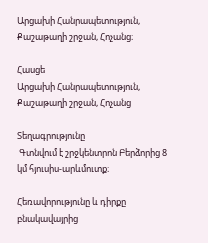Արցախի Հանրապետություն, Քաշաթաղի շրջան, Հոչանց։

Հասցե
Արցախի Հանրապետություն, Քաշաթաղի շրջան, Հոչանց

Տեղագրությունը
 Գտնվում է շրջկենտրոն Բերձորից 8 կմ հյուսիս-արևմուտք։

Հեռավորությունը և դիրքը բնակավայրից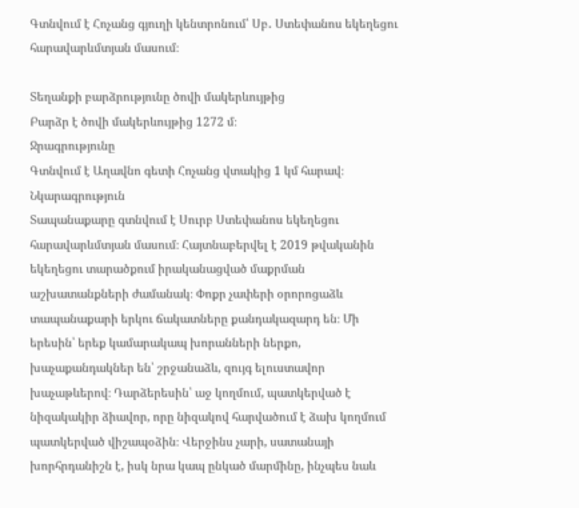Գտնվում է Հոչանց գյուղի կենտրոնում՝ Սբ․ Ստեփանոս եկեղեցու հարավարևմտյան մասում։

Տեղանքի բարձրությունը ծովի մակերևույթից
Բարձր է ծովի մակերևույթից 1272 մ։
Ջրագրությունը
Գտնվում է Աղավնո գետի Հոչանց վտակից 1 կմ հարավ։
Նկարագրություն
Տապանաքարը գտնվում է Սուրբ Ստեփանոս եկեղեցու հարավարևմտյան մասում։ Հայտնաբերվել է 2019 թվականին եկեղեցու տարածքում իրականացված մաքրման աշխատանքների ժամանակ։ Փոքր չափերի օրորոցաձև տապանաքարի երկու ճակատները քանդակազարդ են։ Մի երեսին՝ երեք կամարակապ խորանների ներքո, խաչաքանդակներ են՝ շրջանաձև, զույգ ելուստավոր խաչաթևերով։ Դարձերեսին՝ աջ կողմում, պատկերված է նիզակակիր ձիավոր, որը նիզակով հարվածում է ձախ կողմում պատկերված վիշապօձին։ Վերջինս չարի, սատանայի խորհրդանիշն է, իսկ նրա կապ ընկած մարմինը, ինչպես նաև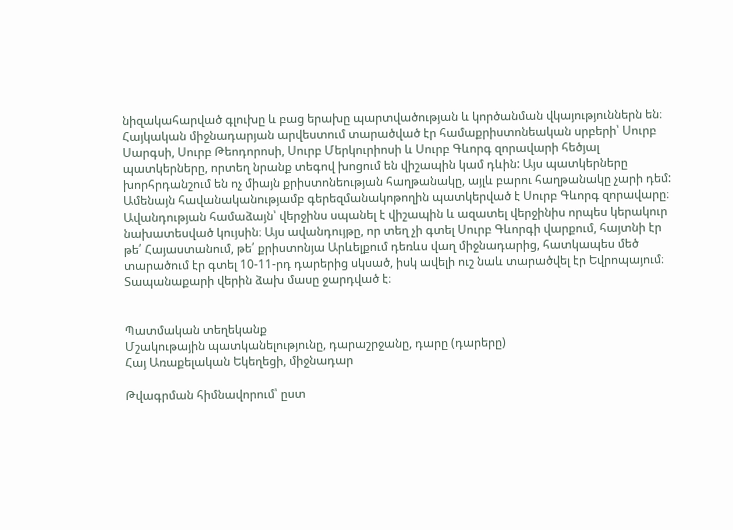նիզակահարված գլուխը և բաց երախը պարտվածության և կործանման վկայություններն են։
Հայկական միջնադարյան արվեստում տարածված էր համաքրիստոնեական սրբերի՝ Սուրբ Սարգսի, Սուրբ Թեոդորոսի, Սուրբ Մերկուրիոսի և Սուրբ Գևորգ զորավարի հեծյալ պատկերները, որտեղ նրանք տեգով խոցում են վիշապին կամ դևին: Այս պատկերները խորհրդանշում են ոչ միայն քրիստոնեության հաղթանակը, այլև բարու հաղթանակը չարի դեմ: Ամենայն հավանականությամբ գերեզմանակոթողին պատկերված է Սուրբ Գևորգ զորավարը։ Ավանդության համաձայն՝ վերջինս սպանել է վիշապին և ազատել վերջինիս որպես կերակուր նախատեսված կույսին։ Այս ավանդույթը, որ տեղ չի գտել Սուրբ Գևորգի վարքում, հայտնի էր թե՛ Հայաստանում, թե՛ քրիստոնյա Արևելքում դեռևս վաղ միջնադարից, հատկապես մեծ տարածում էր գտել 10-11-րդ դարերից սկսած, իսկ ավելի ուշ նաև տարածվել էր Եվրոպայում։
Տապանաքարի վերին ձախ մասը ջարդված է։


Պատմական տեղեկանք
Մշակութային պատկանելությունը, դարաշրջանը, դարը (դարերը)
Հայ Առաքելական Եկեղեցի, միջնադար

Թվագրման հիմնավորում՝ ըստ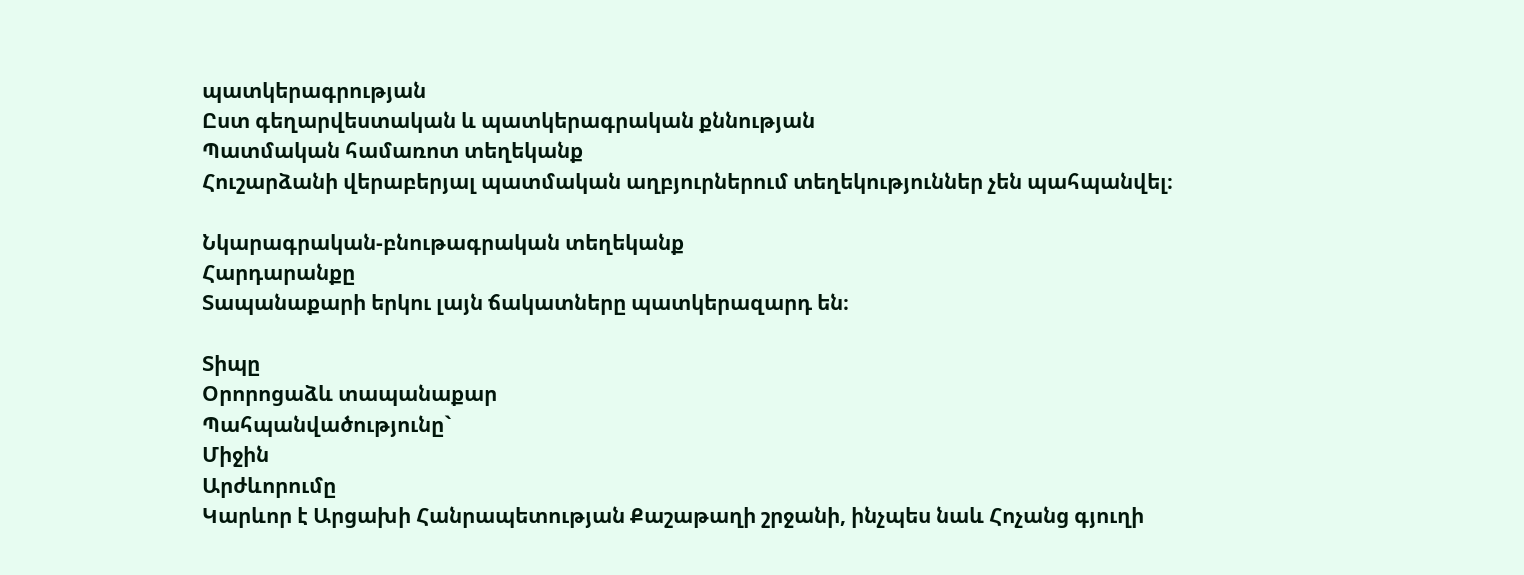պատկերագրության
Ըստ գեղարվեստական և պատկերագրական քննության
Պատմական համառոտ տեղեկանք
Հուշարձանի վերաբերյալ պատմական աղբյուրներում տեղեկություններ չեն պահպանվել։

Նկարագրական-բնութագրական տեղեկանք
Հարդարանքը
Տապանաքարի երկու լայն ճակատները պատկերազարդ են։

Տիպը
Օրորոցաձև տապանաքար
Պահպանվածությունը`
Միջին
Արժևորումը
Կարևոր է Արցախի Հանրապետության Քաշաթաղի շրջանի, ինչպես նաև Հոչանց գյուղի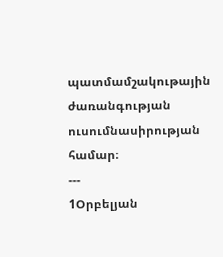պատմամշակութային ժառանգության ուսումնասիրության համար։
---
1Օրբելյան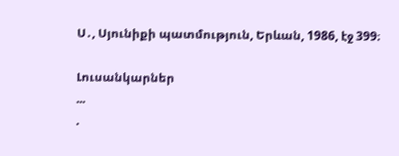Ս․, Սյունիքի պատմություն, Երևան, 1986, էջ 399։

Լուսանկարներ
...
.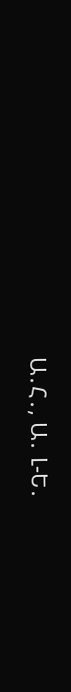Ա․Հ․, Ա․ Լ-Ե․